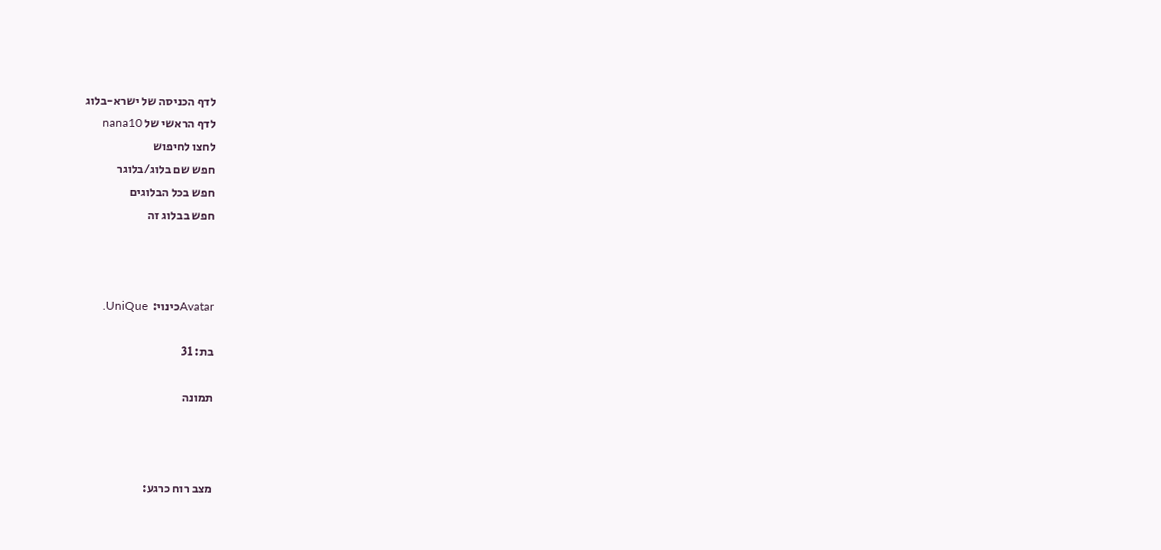לדף הכניסה של ישרא-בלוג
לדף הראשי של nana10
לחצו לחיפוש
חפש שם בלוג/בלוגר
חפש בכל הבלוגים
חפש בבלוג זה



Avatarכינוי:  UniQue.

בת: 31

תמונה



מצב רוח כרגע: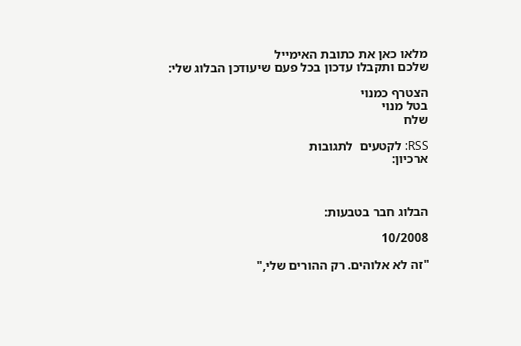מלאו כאן את כתובת האימייל
שלכם ותקבלו עדכון בכל פעם שיעודכן הבלוג שלי:

הצטרף כמנוי
בטל מנוי
שלח

RSS: לקטעים  לתגובות
ארכיון:



הבלוג חבר בטבעות:

10/2008

"זה לא אלוהים. רק ההורים שלי,"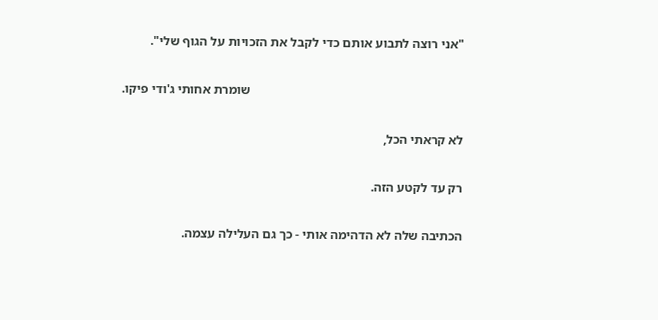"אני רוצה לתבוע אותם כדי לקבל את הזכויות על הגוף שלי".

                                                                  שומרת אחותי ג'ודי פיקו.

לא קראתי הכל,

רק עד לקטע הזה.

הכתיבה שלה לא הדהימה אותי - כך גם העלילה עצמה.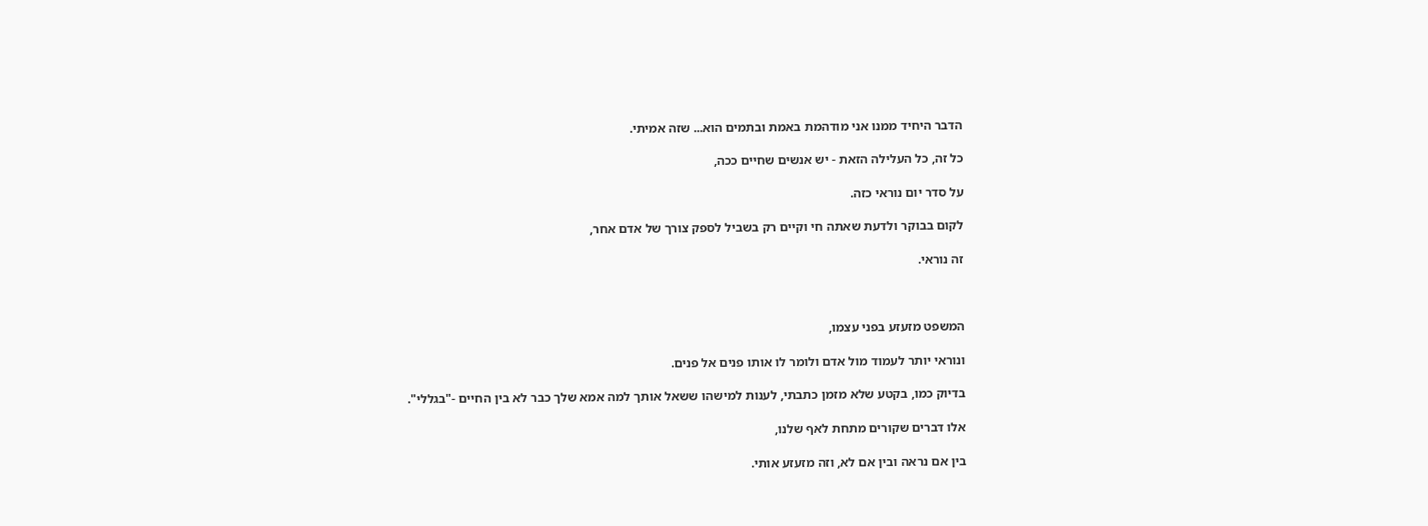הדבר היחיד ממנו אני מודהמת באמת ובתמים הוא... שזה אמיתי.

כל זה, כל העלילה הזאת - יש אנשים שחיים ככה,

על סדר יום נוראי כזה.

לקום בבוקר ולדעת שאתה חי וקיים רק בשביל לספק צורך של אדם אחר,

זה נוראי.



המשפט מזעזע בפני עצמו,

ונוראי יותר לעמוד מול אדם ולומר לו אותו פנים אל פנים.

בדיוק כמו, בקטע שלא מזמן כתבתי, לענות למישהו ששאל אותך למה אמא שלך כבר לא בין החיים -"בגללי".

אלו דברים שקורים מתחת לאף שלנו,

בין אם נראה ובין אם לא, וזה מזעזע אותי.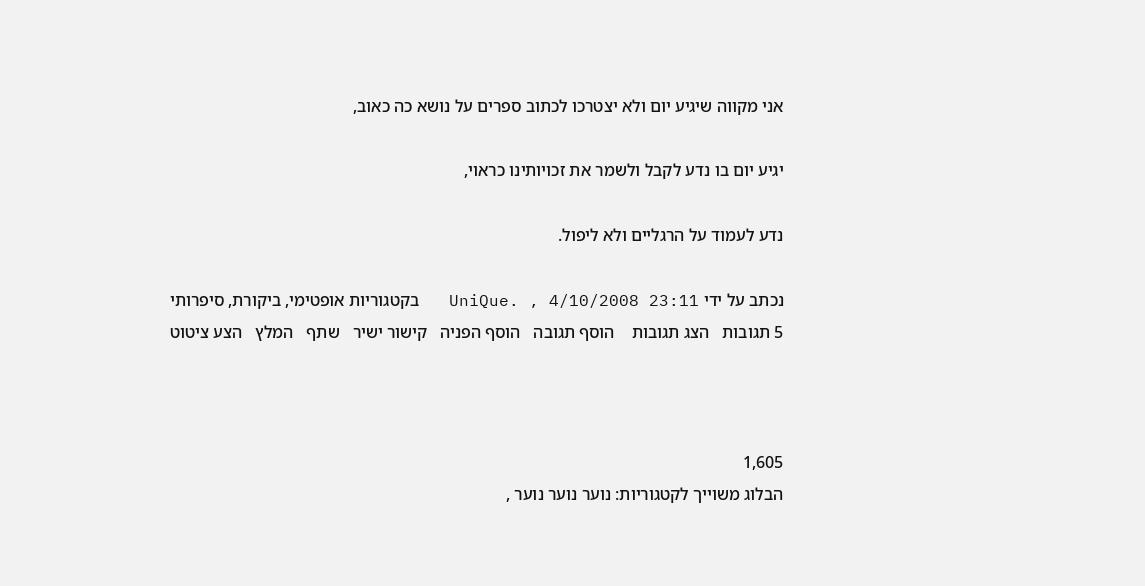אני מקווה שיגיע יום ולא יצטרכו לכתוב ספרים על נושא כה כאוב,

יגיע יום בו נדע לקבל ולשמר את זכויותינו כראוי,

נדע לעמוד על הרגליים ולא ליפול.

נכתב על ידי UniQue. , 4/10/2008 23:11   בקטגוריות אופטימי, ביקורת, סיפרותי
5 תגובות   הצג תגובות    הוסף תגובה   הוסף הפניה   קישור ישיר   שתף   המלץ   הצע ציטוט



1,605
הבלוג משוייך לקטגוריות: נוער נוער נוער ,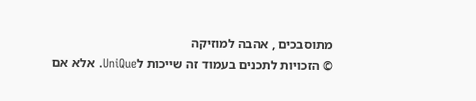מתוסבכים , אהבה למוזיקה
© הזכויות לתכנים בעמוד זה שייכות לUniQue. אלא אם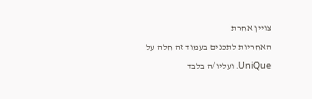צויין אחרת
האחריות לתכנים בעמוד זה חלה על UniQue. ועליו/ה בלבד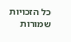כל הזכויות שמורות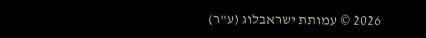2026 © עמותת ישראבלוג (ע"ר)